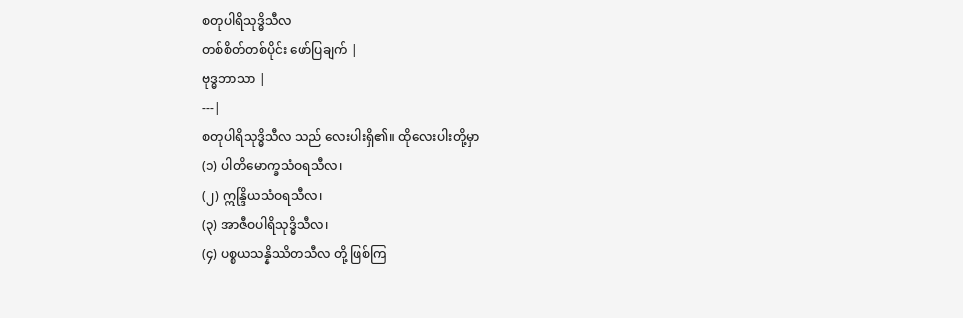စတုပါရိသုဒ္ဓိသီလ
တစ်စိတ်တစ်ပိုင်း ဖော်ပြချက် |
ဗုဒ္ဓဘာသာ |
---|
စတုပါရိသုဒ္ဓိသီလ သည် လေးပါးရှိ၏။ ထိုလေးပါးတို့မှာ
(၁) ပါတိမောက္ခသံဝရသီလ၊
(၂) ဣန္ဒြိယသံဝရသီလ၊
(၃) အာဇီဝပါရိသုဒ္ဓိသီလ၊
(၄) ပစ္စယသန္နိဿိတသီလ တို့ ဖြစ်ကြ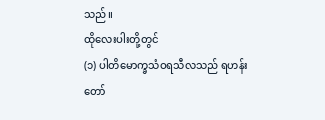သည်။
ထိုလေးပါးတို့တွင်
(၁) ပါတိမောက္ခသံဝရသီလသည် ရဟန်းတော်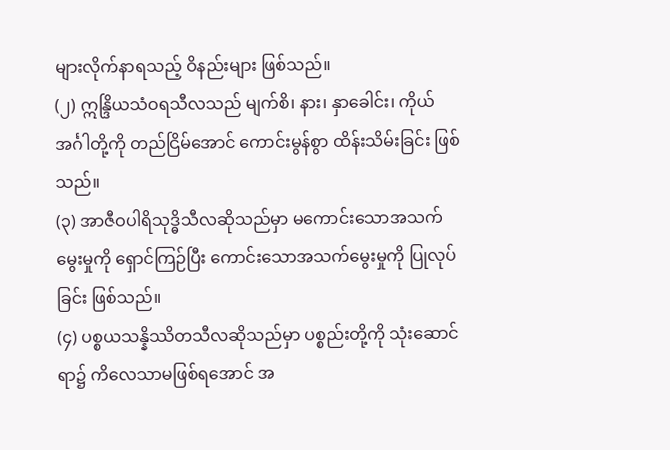များလိုက်နာရသည့် ဝိနည်းများ ဖြစ်သည်။
(၂) ဣန္ဒြိယသံဝရသီလသည် မျက်စိ၊ နား၊ နှာခေါင်း၊ ကိုယ်အင်္ဂါတို့ကို တည်ငြိမ်အောင် ကောင်းမွန်စွာ ထိန်းသိမ်းခြင်း ဖြစ်သည်။
(၃) အာဇီဝပါရိသုဒ္ဓိသီလဆိုသည်မှာ မကောင်းသောအသက်မွေးမှုကို ရှောင်ကြဉ်ပြီး ကောင်းသောအသက်မွေးမှုကို ပြုလုပ်ခြင်း ဖြစ်သည်။
(၄) ပစ္စယသန္နိဿိတသီလဆိုသည်မှာ ပစ္စည်းတို့ကို သုံးဆောင်ရာ၌ ကိလေသာမဖြစ်ရအောင် အ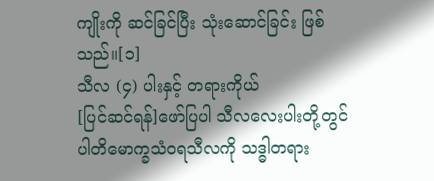ကျိုးကို ဆင်ခြင်ပြီး သုံးဆောင်ခြင်း ဖြစ်သည်။[၁]
သီလ (၄) ပါးနှင့် တရားကိုယ်
[ပြင်ဆင်ရန်]ဖော်ပြပါ သီလလေးပါးတို့တွင် ပါတိမောက္ခသံဝရသီလကို သဒ္ဓါတရား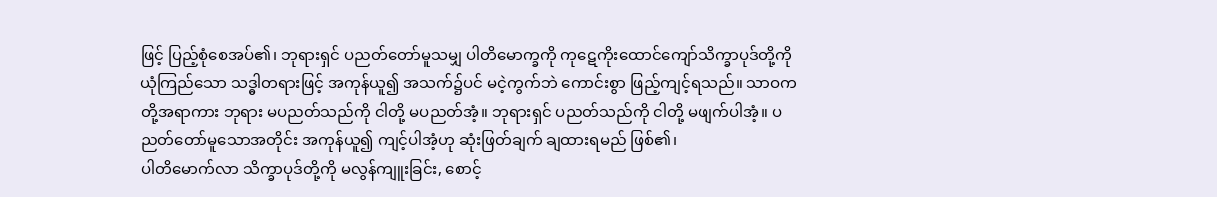ဖြင့် ပြည့်စုံစေအပ်၏၊ ဘုရားရှင် ပညတ်တော်မူသမျှ ပါတိမောက္ခကို ကုဋေကိုးထောင်ကျော်သိက္ခာပုဒ်တို့ကို ယုံကြည်သော သဒ္ဓါတရားဖြင့် အကုန်ယူ၍ အသက်၌ပင် မငဲ့ကွက်ဘဲ ကောင်းစွာ ဖြည့်ကျင့်ရသည်။ သာဝကတို့အရာကား ဘုရား မပညတ်သည်ကို ငါတို့ မပညတ်အံ့။ ဘုရားရှင် ပညတ်သည်ကို ငါတို့ မဖျက်ပါအံ့။ ပညတ်တော်မူသောအတိုင်း အကုန်ယူ၍ ကျင့်ပါအံ့ဟု ဆုံးဖြတ်ချက် ချထားရမည် ဖြစ်၏၊
ပါတိမောက်လာ သိက္ခာပုဒ်တို့ကို မလွန်ကျူးခြင်း, စောင့်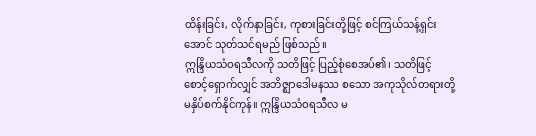ထိန်းခြင်း, လိုက်နာခြင်း, ကုစားခြင်းတို့ဖြင့် စင်ကြယ်သန့်ရှင်းအောင် သုတ်သင်ရမည် ဖြစ်သည်။
ဣန္ဒြိယသံဝရသီလကို သတိဖြင့် ပြည့်စုံစေအပ်၏၊ သတိဖြင့် စောင့်ရှောက်လျှင် အဘိဇ္ဈာဒေါမနဿ စသော အကုသိုလ်တရားတို့ မနှိပ်စက်နိုင်ကုန်။ ဣန္ဒြိယသံဝရသီလ မ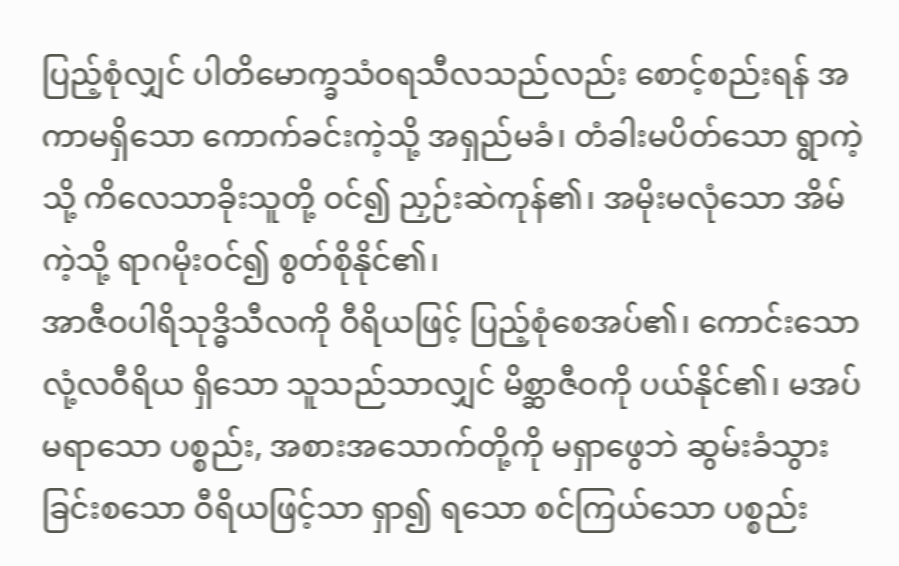ပြည့်စုံလျှင် ပါတိမောက္ခသံဝရသီလသည်လည်း စောင့်စည်းရန် အကာမရှိသော ကောက်ခင်းကဲ့သို့ အရှည်မခံ၊ တံခါးမပိတ်သော ရွာကဲ့သို့ ကိလေသာခိုးသူတို့ ဝင်၍ ညှဉ်းဆဲကုန်၏၊ အမိုးမလုံသော အိမ်ကဲ့သို့ ရာဂမိုးဝင်၍ စွတ်စိုနိုင်၏၊
အာဇီဝပါရိသုဒ္ဓိသီလကို ဝီရိယဖြင့် ပြည့်စုံစေအပ်၏၊ ကောင်းသော လုံ့လဝီရိယ ရှိသော သူသည်သာလျှင် မိစ္ဆာဇီဝကို ပယ်နိုင်၏၊ မအပ်မရာသော ပစ္စည်း, အစားအသောက်တို့ကို မရှာဖွေဘဲ ဆွမ်းခံသွားခြင်းစသော ဝီရိယဖြင့်သာ ရှာ၍ ရသော စင်ကြယ်သော ပစ္စည်း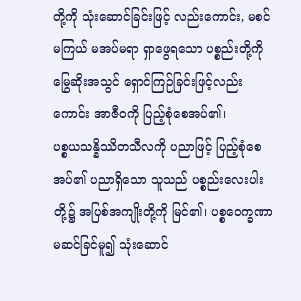တို့ကို သုံးဆောင်ခြင်းဖြင့် လည်းကောင်း, မစင်မကြယ် မအပ်မရာ ရှာဖွေရသော ပစ္စည်းတို့ကို မြွေဆိုးအသွင် ရှောင်ကြဉ်ခြင်းဖြင့်လည်းကောင်း အာဇီဝကို ပြည့်စုံစေအပ်၏၊
ပစ္စယသန္နိဿိတသီလကို ပညာဖြင့် ပြည့်စုံစေအပ်၏ ပညာရှိသော သူသည် ပစ္စည်းလေးပါးတို့၌ အပြစ်အကျိုးတို့ကို မြင်၏၊ ပစ္စဝေက္ခဏာ မဆင်ခြင်မူ၍ သုံးဆောင်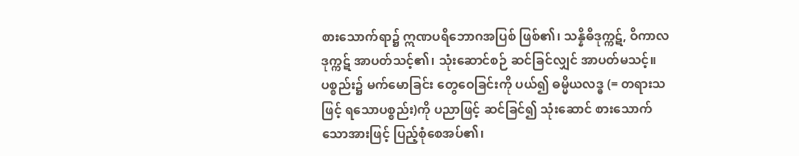စားသောက်ရာ၌ ဣဏပရိဘောဂအပြစ် ဖြစ်၏၊ သန္နိဓိဒုက္ကဋ်, ဝိကာလဒုက္ကဋ် အာပတ်သင့်၏၊ သုံးဆောင်စဉ် ဆင်ခြင်လျှင် အာပတ်မသင့်။ ပစ္စည်း၌ မက်မောခြင်း တွေဝေခြင်းကို ပယ်၍ ဓမ္မိယလဒ္ဓ (= တရားသဖြင့် ရသောပစ္စည်း)ကို ပညာဖြင့် ဆင်ခြင်၍ သုံးဆောင် စားသောက်သောအားဖြင့် ပြည့်စုံစေအပ်၏၊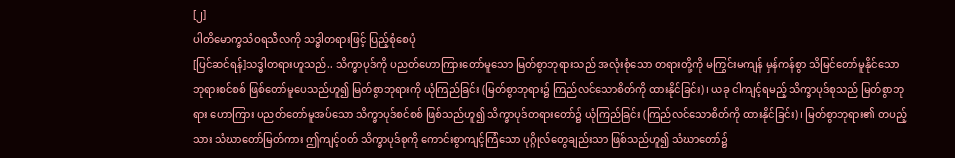[၂]
ပါတိမောက္ခသံဝရသီလကို သဒ္ဓါတရားဖြင့် ပြည့်စုံစေပုံ
[ပြင်ဆင်ရန်]သဒ္ဓါတရားဟူသည်.. သိက္ခာပုဒ်ကို ပညတ်ဟောကြားတော်မူသော မြတ်စွာဘုရားသည် အလုံးစုံသော တရားတို့ကို မကြွင်းမကျန် မှန်ကန်စွာ သိမြင်တော်မူနိုင်သော ဘုရားစင်စစ် ဖြစ်တော်မူပေသည်ဟူ၍ မြတ်စွာဘုရားကို ယုံကြည်ခြင်း (မြတ်စွာဘုရား၌ ကြည်လင်သောစိတ်ကို ထားနိုင်ခြင်း)၊ ယခု ငါကျင့်ရမည့် သိက္ခာပုဒ်စုသည် မြတ်စွာဘုရား ဟောကြား ပညတ်တော်မူအပ်သော သိက္ခာပုဒ်စင်စစ် ဖြစ်သည်ဟူ၍ သိက္ခာပုဒ်တရားတော်၌ ယုံကြည်ခြင်း (ကြည်လင်သောစိတ်ကို ထားနိုင်ခြင်း)၊ မြတ်စွာဘုရား၏ တပည့်သား သံဃာတော်မြတ်ကား ဤကျင့်ဝတ် သိက္ခာပုဒ်စုကို ကောင်းစွာကျင့်ကြံသော ပုဂ္ဂိုလ်တွေချည်းသာ ဖြစ်သည်ဟူ၍ သံဃာတော်၌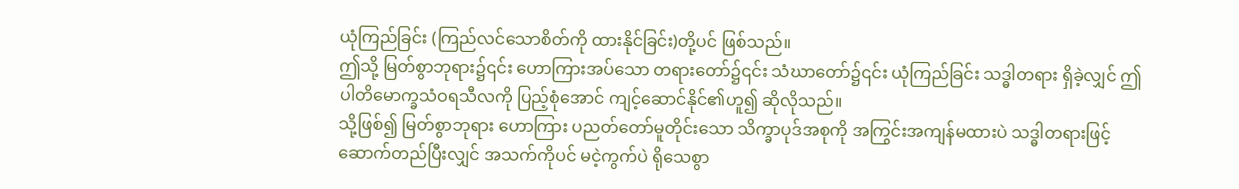ယုံကြည်ခြင်း (ကြည်လင်သောစိတ်ကို ထားနိုင်ခြင်း)တို့ပင် ဖြစ်သည်။
ဤသို့ မြတ်စွာဘုရား၌၎င်း ဟောကြားအပ်သော တရားတော်၌၎င်း သံဃာတော်၌၎င်း ယုံကြည်ခြင်း သဒ္ဓါတရား ရှိခဲ့လျှင် ဤ ပါတိမောက္ခသံဝရသီလကို ပြည့်စုံအောင် ကျင့်ဆောင်နိုင်၏ဟူ၍ ဆိုလိုသည်။
သို့ဖြစ်၍ မြတ်စွာဘုရား ဟောကြား ပညတ်တော်မူတိုင်းသော သိက္ခာပုဒ်အစုကို အကြွင်းအကျန်မထားပဲ သဒ္ဓါတရားဖြင့် ဆောက်တည်ပြီးလျှင် အသက်ကိုပင် မငဲ့ကွက်ပဲ ရိုသေစွာ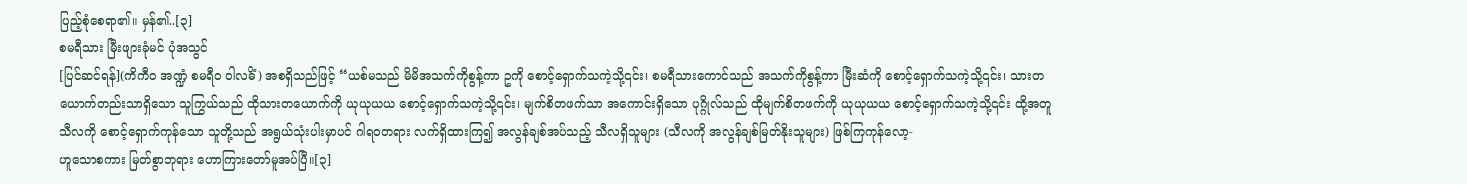ပြည့်စုံစေရာ၏။ မှန်၏..[၃]
စမရီသား မြီးဖျားခုံမင် ပုံအသွင်
[ပြင်ဆင်ရန်](ကိကီ၀ အဏ္ဍံ စမရီဝ ဝါလဓိံ) အစရှိသည်ဖြင့် “ယစ်မသည် မိမိအသက်ကိုစွန့်ကာ ဥကို စောင့်ရှောက်သကဲ့သို့၎င်း၊ စမရီသားကောင်သည် အသက်ကိုစွန့်ကာ မြီးဆံကို စောင့်ရှောက်သကဲ့သို့၎င်း၊ သားတယောက်တည်းသာရှိသော သူကြွယ်သည် ထိုသားတယောက်ကို ယုယုယယ စောင့်ရှောက်သကဲ့သို့၎င်း၊ မျက်စိတဖက်သာ အကောင်းရှိသော ပုဂ္ဂိုလ်သည် ထိုမျက်စိတဖက်ကို ယုယုယယ စောင့်ရှောက်သကဲ့သို့၎င်း ထို့အတူ သီလကို စောင့်ရှောက်ကုန်သော သူတို့သည် အရွယ်သုံးပါးမှာပင် ဂါရဝတရား လက်ရှိထားကြ၍ အလွန်ချစ်အပ်သည့် သီလရှိသူများ (သီလကို အလွန်ချစ်မြတ်နိုးသူများ) ဖြစ်ကြကုန်လော့-
ဟူသောစကား မြတ်စွာဘုရား ဟောကြားတော်မူအပ်ပြီ။[၃]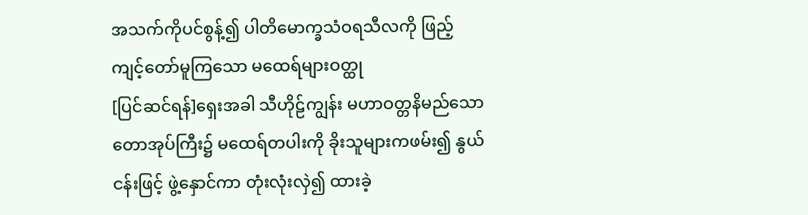အသက်ကိုပင်စွန့်၍ ပါတိမောက္ခသံဝရသီလကို ဖြည့်ကျင့်တော်မူကြသော မထေရ်များဝတ္ထု
[ပြင်ဆင်ရန်]ရှေးအခါ သီဟိုဠ်ကျွန်း မဟာဝတ္တနိမည်သော တောအုပ်ကြီး၌ မထေရ်တပါးကို ခိုးသူများကဖမ်း၍ နွယ်ငန်းဖြင့် ဖွဲ့နှောင်ကာ တုံးလုံးလှဲ၍ ထားခဲ့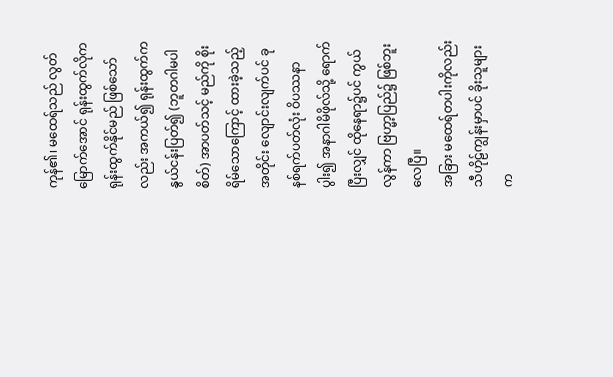ကုန်၏၊ မထေရ်သည် လွတ်မြောက်အောင် ရုန်းထွက်လိုက ရုန်းထွက်နိုင်မည် ဖြစ်သော်လည်း အကယ်၍ ရုန်းထွက်က နွယ်ငန်းပြတ်၍ (ဘူတဂါမပါစိတ်) အာပတ်သင့် မည်ကို စိုးရိမ်သောကြောင့် ထားခဲ့သည့်အတိုင်း လျောင်းလျက်ပင် ခုနစ်ရက်ပတ်လုံး ဝိပဿနာပွါး၍ အနာဂါမိဖိုလ်သို့ ရောက်ပြီးလျှင် ထိုနေရာ၌ပင် ကွယ်လွန်ကာ ဗြဟ္မာ့ပြည်၌ ဖြစ်ဘူးလေပြီ။
အခြား မထေရ်တပါးကိုလည်း သီဟိုဠ်ကျွန်းမှာပင် ခိုးသူများက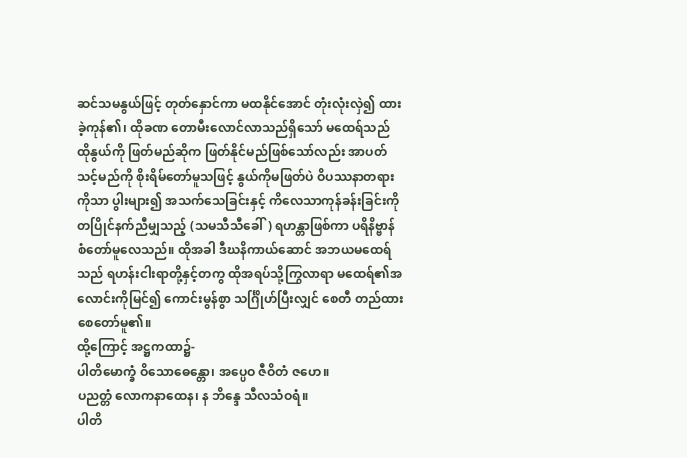ဆင်သမနွယ်ဖြင့် တုတ်နှောင်ကာ မထနိုင်အောင် တုံးလုံးလှဲ၍ ထားခဲ့ကုန်၏၊ ထိုခဏ တောမီးလောင်လာသည်ရှိသော် မထေရ်သည် ထိုနွယ်ကို ဖြတ်မည်ဆိုက ဖြတ်နိုင်မည်ဖြစ်သော်လည်း အာပတ်သင့်မည်ကို စိုးရိမ်တော်မူသဖြင့် နွယ်ကိုမဖြတ်ပဲ ဝိပဿနာတရားကိုသာ ပွါးများ၍ အသက်သေခြင်းနှင့် ကိလေသာကုန်ခန်းခြင်းကို တပြိုင်နက်ညီမျှသည့် (သမသီသီခေါ်) ရဟန္တာဖြစ်ကာ ပရိနိဗ္ဗာန် စံတော်မူလေသည်။ ထိုအခါ ဒီဃနိကာယ်ဆောင် အဘယမထေရ်သည် ရဟန်းငါးရာတို့နှင့်တကွ ထိုအရပ်သို့ကြွလာရာ မထေရ်၏အလောင်းကိုမြင်၍ ကောင်းမွန်စွာ သင်္ဂြိုဟ်ပြီးလျှင် စေတီ တည်ထားစေတော်မူ၏။
ထို့ကြောင့် အဋ္ဌကထာ၌-
ပါတိမောက္ခံ ဝိသောဓေန္တော၊ အပ္ပေဝ ဇီဝိတံ ဇဟေ။
ပညတ္တံ လောကနာထေန၊ န ဘိန္ဒေ သီလသံဝရံ။
ပါတိ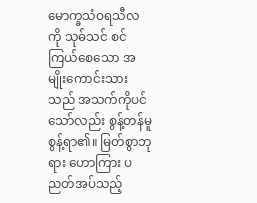မောက္ခသံဝရသီလကို သုဓ်သင် စင်ကြယ်စေသော အမျိုးကောင်းသားသည် အသက်ကိုပင်သော်လည်း စွန့်တန်မူ စွန့်ရာ၏။ မြတ်စွာဘုရား ဟောကြား ပညတ်အပ်သည့်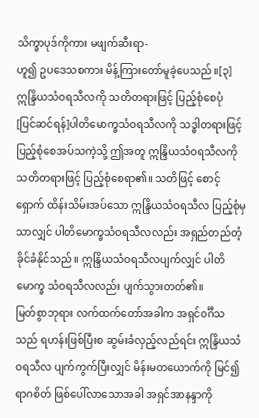သိက္ခာပုဒ်ကိုကား မဖျက်ဆီးရာ-
ဟူ၍ ဥပဒေသစကား မိန့်ကြားတော်မူခဲ့ပေသည်။[၃]
ဣန္ဒြိယသံဝရသီလကို သတိတရားဖြင့် ပြည့်စုံစေပုံ
[ပြင်ဆင်ရန်]ပါတိမောက္ခသံဝရသီလကို သဒ္ဓါတရားဖြင့် ပြည့်စုံစေအပ်သကဲ့သို့ ဤအတူ ဣန္ဒြိယသံဝရသီလကို သတိတရားဖြင့် ပြည့်စုံစေရာ၏။ သတိဖြင့် စောင့်ရှောက် ထိန်းသိမ်းအပ်သော ဣန္ဒြိယသံဝရသီလ ပြည့်စုံမှသာလျှင် ပါတိမောက္ခသံဝရသီလလည်း အရှည်တည်တံ့ ခိုင်ခံနိုင်သည်။ ဣန္ဒြိယသံဝရသီလပျက်လျှင် ပါတိမောက္ခ သံဝရသီလလည်း ပျက်သွားတတ်၏။
မြတ်စွာဘုရား လက်ထက်တော်အခါက အရှင်၀င်္ဂီသသည် ရဟန်းဖြစ်ပြီးစ ဆွမ်းခံလှည့်လည်ရင်း ဣန္ဒြိယသံဝရသီလ ပျက်ကွက်ပြီးလျှင် မိန်းမတယောက်ကို မြင်၍ ရာဂစိတ် ဖြစ်ပေါ်လာသောအခါ အရှင်အာနန္ဒာကို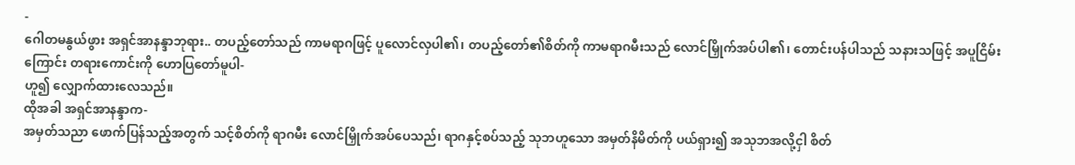-
ဂေါတမနွယ်ဖွား အရှင်အာနန္ဒာဘုရား.. တပည့်တော်သည် ကာမရာဂဖြင့် ပူလောင်လှပါ၏၊ တပည့်တော်၏စိတ်ကို ကာမရာဂမီးသည် လောင်မြှိုက်အပ်ပါ၏၊ တောင်းပန်ပါသည် သနားသဖြင့် အပူငြိမ်းကြောင်း တရားကောင်းကို ဟောပြတော်မူပါ-
ဟူ၍ လျှောက်ထားလေသည်။
ထိုအခါ အရှင်အာနန္ဒာက-
အမှတ်သညာ ဖောက်ပြန်သည့်အတွက် သင့်စိတ်ကို ရာဂမီး လောင်မြှိုက်အပ်ပေသည်၊ ရာဂနှင့်စပ်သည့် သုဘဟူသော အမှတ်နိမိတ်ကို ပယ်ရှား၍ အသုဘအလို့ငှါ စိတ်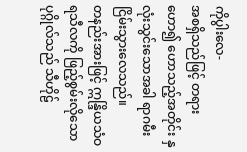ကိုပွါးလေ-
အစရှိသည်ဖြင့် တရားဟော၍ ဟောသည့်အတိုင်း နှလုံးသွင်းသောအခါ ရာဂမီး ငြိမ်းသွားလေသည်။
တနည်းအားဖြင့် ဣန္ဒြိယသံဝရသီလကို ဖြည့်စွမ်းလိုသော ပုဂ္ဂိုလ်သည် သီဟိုဠ်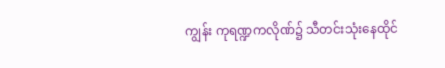ကျွန်း ကုရဏ္ဍကလိုဏ်၌ သီတင်းသုံးနေထိုင်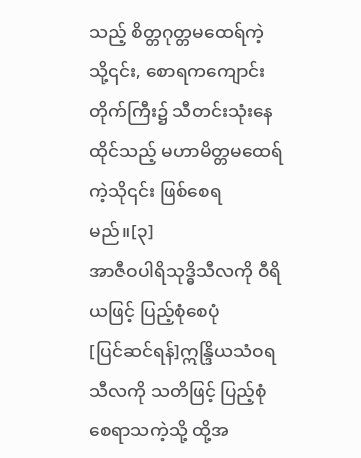သည့် စိတ္တဂုတ္တမထေရ်ကဲ့သို့၎င်း, စောရကကျောင်းတိုက်ကြီး၌ သီတင်းသုံးနေထိုင်သည့် မဟာမိတ္တမထေရ်ကဲ့သို၎င်း ဖြစ်စေရမည်။[၃]
အာဇီဝပါရိသုဒ္ဓိသီလကို ဝီရိယဖြင့် ပြည့်စုံစေပုံ
[ပြင်ဆင်ရန်]ဣန္ဒြိယသံဝရသီလကို သတိဖြင့် ပြည့်စုံစေရာသကဲ့သို့ ထို့အ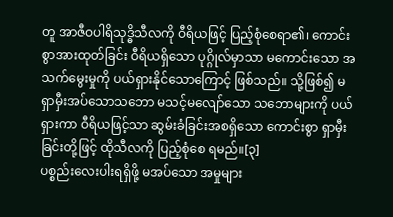တူ အာဇီဝပါရိသုဒ္ဓိသီလကို ဝီရိယဖြင့် ပြည့်စုံစေရာ၏၊ ကောင်းစွာအားထုတ်ခြင်း ဝီရိယရှိသော ပုဂ္ဂိုလ်မှာသာ မကောင်းသော အသက်မွေးမှုကို ပယ်ရှားနိုင်သောကြောင့် ဖြစ်သည်။ သို့ဖြစ်၍ မရှာမှီးအပ်သောသဘော မသင့်မလျော်သော သဘောများကို ပယ်ရှားကာ ဝီရိယဖြင့်သာ ဆွမ်းခံခြင်းအစရှိသော ကောင်းစွာ ရှာမှီးခြင်းတို့ဖြင့် ထိုသီလကို ပြည့်စုံစေ ရမည်။[၃]
ပစ္စည်းလေးပါးရရှိဖို့ မအပ်သော အမှုများ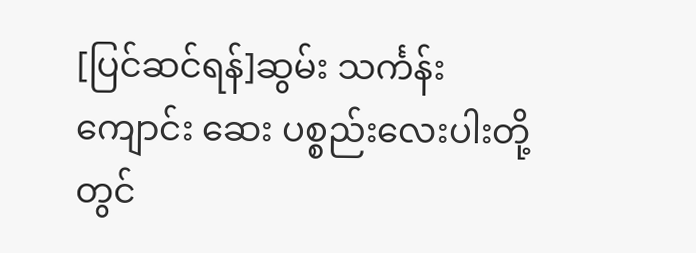[ပြင်ဆင်ရန်]ဆွမ်း သင်္ကန်း ကျောင်း ဆေး ပစ္စည်းလေးပါးတို့တွင်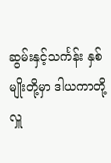ဆွမ်းနှင့်သင်္ကန်း နှစ်မျိုးတို့မှာ ဒါယကာတို့လှူ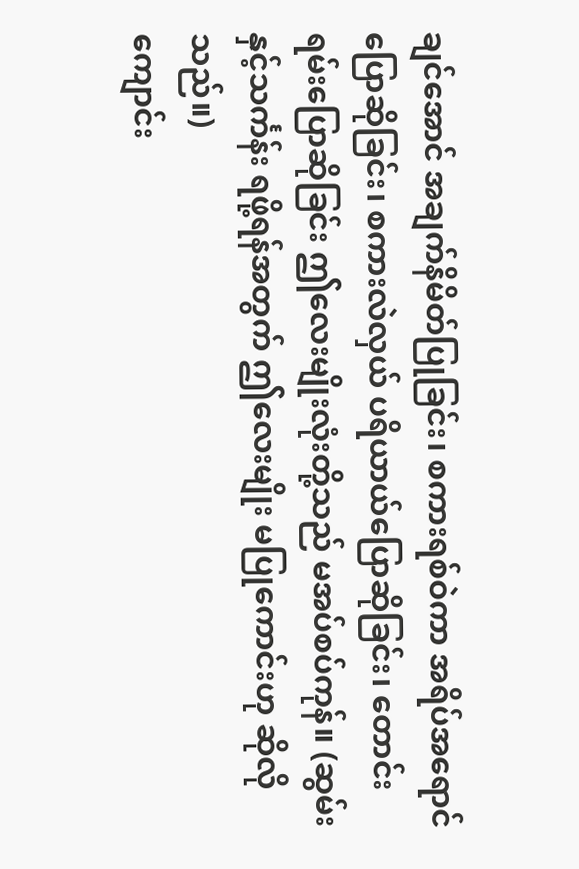ချင်အောင် အချက်နိမိတ်ပြုခြင်း၊ စကားရစ်ဝဲကာ အရိပ်အရောင် ပြောဆိုခြင်း၊ စကားလဲလှယ် ပရိယာယ်ပြောဆိုခြင်း၊ တောင်းရမ်းပြောဆိုခြင်း ဤလေးမျိုးလုံးတို့သည် မအပ်စပ်ကုန်။ (ဆွမ်းနှင့်သင်္ကန်း ရဖို့ရန်အတွက် ဤလေးမျိုး မပြုကောင်းဟု ဆိုလိုသည်။)
ကျောင်း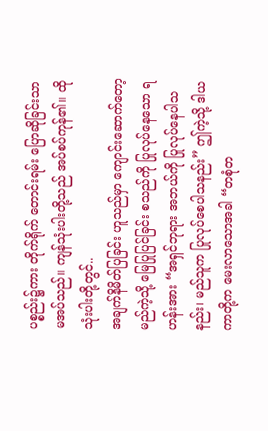ပစ္စည်း၌ကား တိုက်ရိုက် တောင်းရမ်း ပြောဆိုခြင်းသာ မအပ်သည်။ ကျန်သုံးပါးတို့သည် အပ်စပ်ကုန်၏။ ထိုသုံးပါးတို့တွင်..
အချက်နိမိတ်ပြခြင်း ဟူသည်မှာ ကျောင်းဆောက်တော့မည်ကဲ့သို့ မြေပြုပြင်ခြင်း စသည်ကို ပြုလုပ်နေသော ရဟန်းအား “အရှင်ဘုရား အဘယ်ကို ပြုလုပ်နေပါသနည်း၊ မည်သူက ပြုလုပ်စေပါသနည်း” ဤကဲ့သို့ ဒါယကာတို့က မေးလာသောအခါ “တစုံတ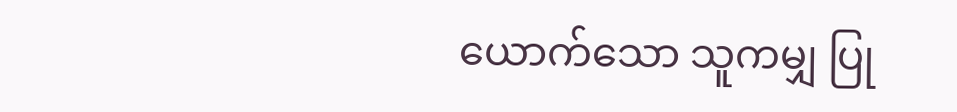ယောက်သော သူကမျှ ပြု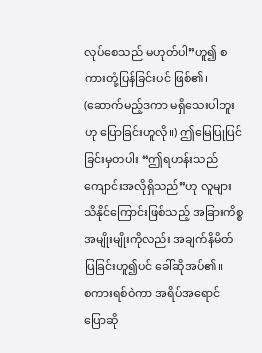လုပ်စေသည် မဟုတ်ပါ”ဟူ၍ စကားတုံ့ပြန်ခြင်းပင် ဖြစ်၏၊ (ဆောက်မည့်ဒကာ မရှိသေးပါဘူးဟု ပြောခြင်းဟူလို။) ဤမြေပြုပြင်ခြင်းမှတပါး “ဤရဟန်းသည် ကျောင်းအလိုရှိသည်”ဟု လူများ သိနိုင်ကြောင်းဖြစ်သည့် အခြားကိစ္စ အမျိုးမျိုးကိုလည်း အချက်နိမိတ် ပြခြင်းဟူ၍ပင် ခေါ်ဆိုအပ်၏။
စကားရစ်ဝဲကာ အရိပ်အရောင် ပြောဆို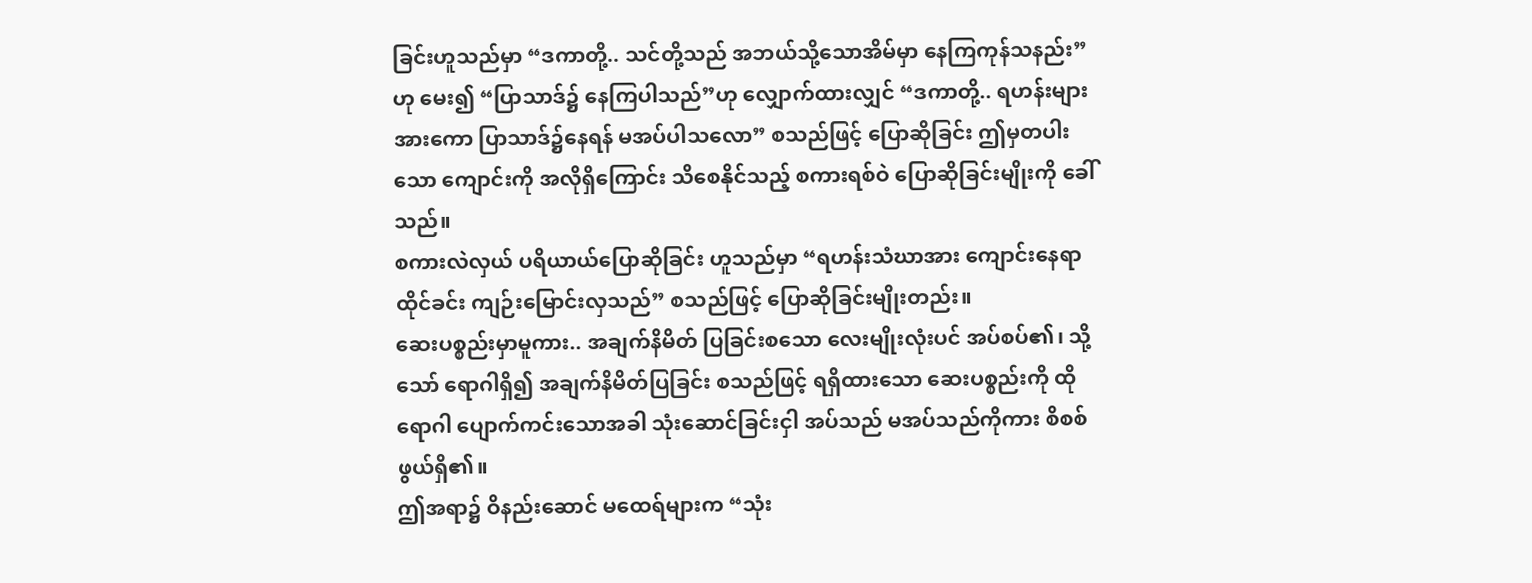ခြင်းဟူသည်မှာ “ဒကာတို့.. သင်တို့သည် အဘယ်သို့သောအိမ်မှာ နေကြကုန်သနည်း”ဟု မေး၍ “ပြာသာဒ်၌ နေကြပါသည်”ဟု လျှောက်ထားလျှင် “ဒကာတို့.. ရဟန်းများအားကော ပြာသာဒ်၌နေရန် မအပ်ပါသလော” စသည်ဖြင့် ပြောဆိုခြင်း ဤမှတပါးသော ကျောင်းကို အလိုရှိကြောင်း သိစေနိုင်သည့် စကားရစ်ဝဲ ပြောဆိုခြင်းမျိုးကို ခေါ်သည်။
စကားလဲလှယ် ပရိယာယ်ပြောဆိုခြင်း ဟူသည်မှာ “ရဟန်းသံဃာအား ကျောင်းနေရာထိုင်ခင်း ကျဉ်းမြောင်းလှသည်” စသည်ဖြင့် ပြောဆိုခြင်းမျိုးတည်း။
ဆေးပစ္စည်းမှာမူကား.. အချက်နိမိတ် ပြခြင်းစသော လေးမျိုးလုံးပင် အပ်စပ်၏၊ သို့သော် ရောဂါရှိ၍ အချက်နိမိတ်ပြခြင်း စသည်ဖြင့် ရရှိထားသော ဆေးပစ္စည်းကို ထိုရောဂါ ပျောက်ကင်းသောအခါ သုံးဆောင်ခြင်းငှါ အပ်သည် မအပ်သည်ကိုကား စိစစ်ဖွယ်ရှိ၏။
ဤအရာ၌ ဝိနည်းဆောင် မထေရ်များက “သုံး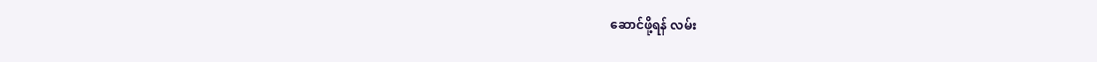ဆောင်ဖို့ရန် လမ်း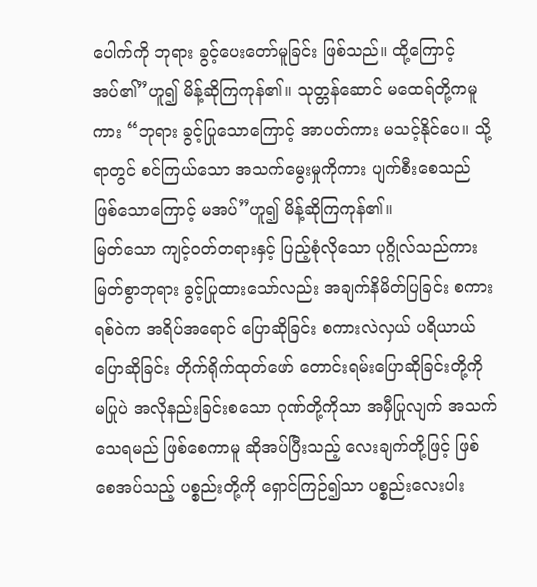ပေါက်ကို ဘုရား ခွင့်ပေးတော်မူခြင်း ဖြစ်သည်။ ထို့ကြောင့် အပ်၏”ဟူ၍ မိန့်ဆိုကြကုန်၏။ သုတ္တန်ဆောင် မထေရ်တို့ကမူကား “ဘုရား ခွင့်ပြုသောကြောင့် အာပတ်ကား မသင့်နိုင်ပေ။ သို့ရာတွင် စင်ကြယ်သော အသက်မွေးမှုကိုကား ပျက်စီးစေသည် ဖြစ်သောကြောင့် မအပ်”ဟူ၍ မိန့်ဆိုကြကုန်၏။
မြတ်သော ကျင့်ဝတ်တရားနှင့် ပြည့်စုံလိုသော ပုဂ္ဂိုလ်သည်ကား မြတ်စွာဘုရား ခွင့်ပြုထားသော်လည်း အချက်နိမိတ်ပြခြင်း စကားရစ်ဝဲက အရိပ်အရောင် ပြောဆိုခြင်း စကားလဲလှယ် ပရိယာယ်ပြောဆိုခြင်း တိုက်ရိုက်ထုတ်ဖော် တောင်းရမ်းပြောဆိုခြင်းတို့ကို မပြုပဲ အလိုနည်းခြင်းစသော ဂုဏ်တို့ကိုသာ အမှီပြုလျက် အသက်သေရမည် ဖြစ်စေကာမူ ဆိုအပ်ပြီးသည့် လေးချက်တို့ဖြင့် ဖြစ်စေအပ်သည့် ပစ္စည်းတို့ကို ရှောင်ကြဉ်၍သာ ပစ္စည်းလေးပါး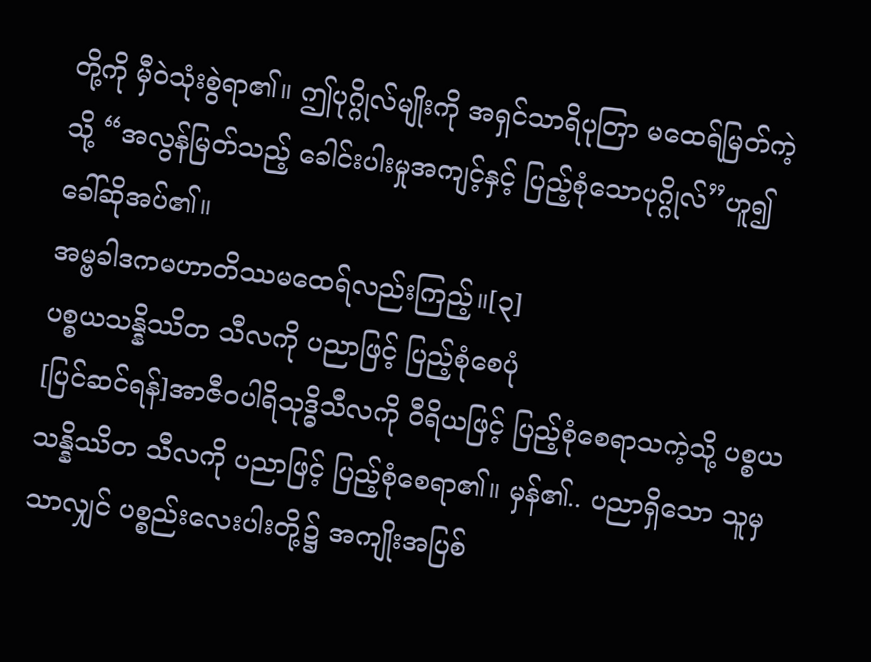တို့ကို မှီဝဲသုံးစွဲရာ၏။ ဤပုဂ္ဂိုလ်မျိုးကို အရှင်သာရိပုတြာ မထေရ်မြတ်ကဲ့သို့ “အလွန်မြတ်သည့် ခေါင်းပါးမှုအကျင့်နှင့် ပြည့်စုံသောပုဂ္ဂိုလ်”ဟူ၍ ခေါ်ဆိုအပ်၏။
အမ္ဗခါဒကမဟာတိဿမထေရ်လည်းကြည့်။[၃]
ပစ္စယသန္နိဿိတ သီလကို ပညာဖြင့် ပြည့်စုံစေပုံ
[ပြင်ဆင်ရန်]အာဇီဝပါရိသုဒ္ဓိသီလကို ဝီရိယဖြင့် ပြည့်စုံစေရာသကဲ့သို့ ပစ္စယသန္နိဿိတ သီလကို ပညာဖြင့် ပြည့်စုံစေရာ၏။ မှန်၏.. ပညာရှိသော သူမှသာလျှင် ပစ္စည်းလေးပါးတို့၌ အကျိုးအပြစ်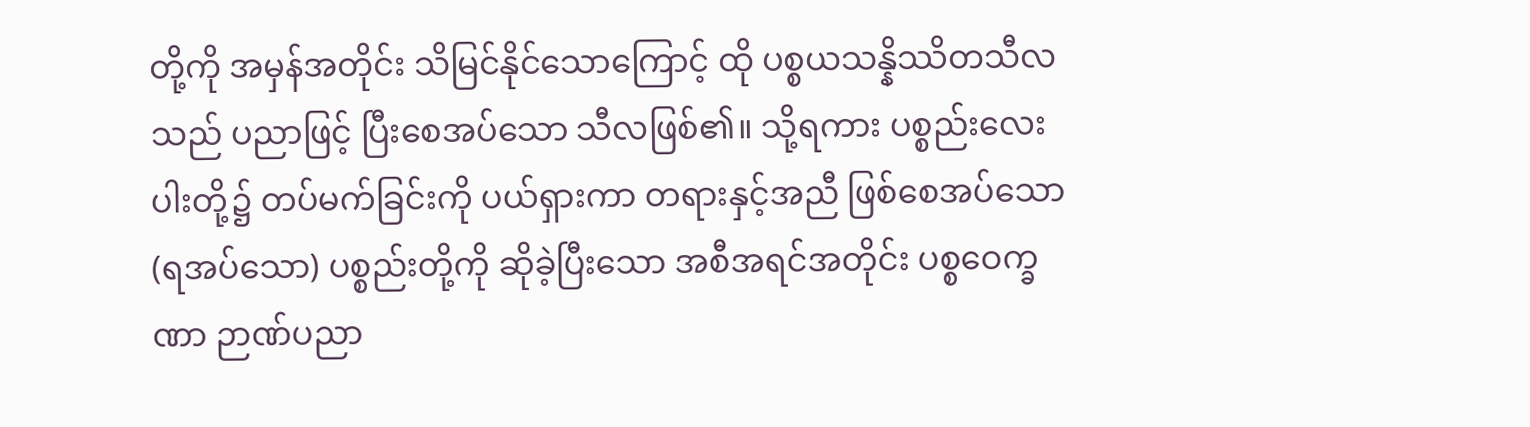တို့ကို အမှန်အတိုင်း သိမြင်နိုင်သောကြောင့် ထို ပစ္စယသန္နိဿိတသီလသည် ပညာဖြင့် ပြီးစေအပ်သော သီလဖြစ်၏။ သို့ရကား ပစ္စည်းလေးပါးတို့၌ တပ်မက်ခြင်းကို ပယ်ရှားကာ တရားနှင့်အညီ ဖြစ်စေအပ်သော (ရအပ်သော) ပစ္စည်းတို့ကို ဆိုခဲ့ပြီးသော အစီအရင်အတိုင်း ပစ္စဝေက္ခဏာ ဉာဏ်ပညာ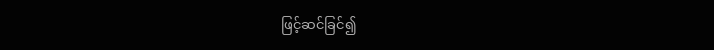ဖြင့်ဆင်ခြင်၍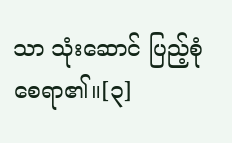သာ သုံးဆောင် ပြည့်စုံစေရာ၏။[၃]